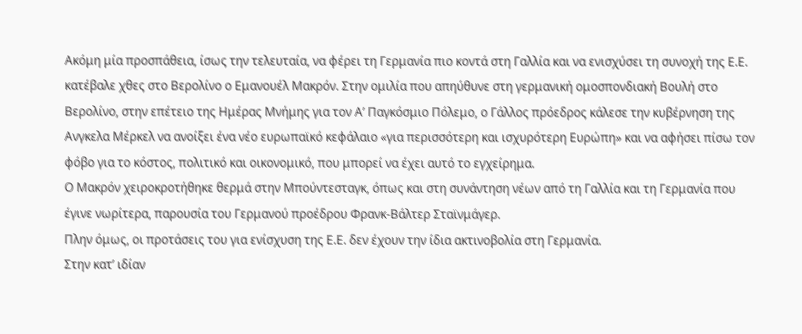Ακόμη μία προσπάθεια, ίσως την τελευταία, να φέρει τη Γερμανία πιο κοντά στη Γαλλία και να ενισχύσει τη συνοχή της Ε.Ε. κατέβαλε χθες στο Βερολίνο ο Εμανουέλ Μακρόν. Στην ομιλία που απηύθυνε στη γερμανική ομοσπονδιακή Βουλή στο Βερολίνο, στην επέτειο της Ημέρας Μνήμης για τον Α’ Παγκόσμιο Πόλεμο, ο Γάλλος πρόεδρος κάλεσε την κυβέρνηση της Ανγκελα Μέρκελ να ανοίξει ένα νέο ευρωπαϊκό κεφάλαιο «για περισσότερη και ισχυρότερη Ευρώπη» και να αφήσει πίσω τον φόβο για το κόστος, πολιτικό και οικονομικό, που μπορεί να έχει αυτό το εγχείρημα.
Ο Μακρόν χειροκροτήθηκε θερμά στην Μπούντεσταγκ, όπως και στη συνάντηση νέων από τη Γαλλία και τη Γερμανία που έγινε νωρίτερα, παρουσία του Γερμανού προέδρου Φρανκ-Βάλτερ Σταϊνμάγερ.
Πλην όμως, οι προτάσεις του για ενίσχυση της Ε.Ε. δεν έχουν την ίδια ακτινοβολία στη Γερμανία.
Στην κατ’ ιδίαν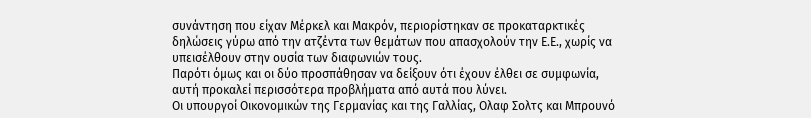συνάντηση που είχαν Μέρκελ και Μακρόν, περιορίστηκαν σε προκαταρκτικές δηλώσεις γύρω από την ατζέντα των θεμάτων που απασχολούν την Ε.Ε., χωρίς να υπεισέλθουν στην ουσία των διαφωνιών τους.
Παρότι όμως και οι δύο προσπάθησαν να δείξουν ότι έχουν έλθει σε συμφωνία, αυτή προκαλεί περισσότερα προβλήματα από αυτά που λύνει.
Οι υπουργοί Οικονομικών της Γερμανίας και της Γαλλίας, Ολαφ Σολτς και Μπρουνό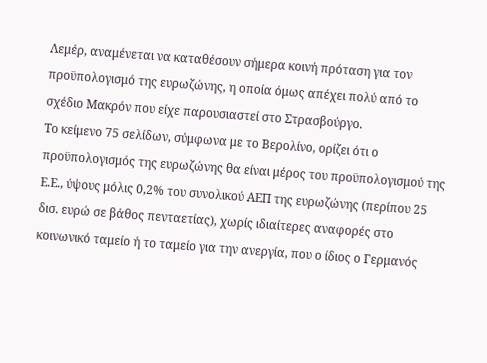Λεμέρ, αναμένεται να καταθέσουν σήμερα κοινή πρόταση για τον προϋπολογισμό της ευρωζώνης, η οποία όμως απέχει πολύ από το σχέδιο Μακρόν που είχε παρουσιαστεί στο Στρασβούργο.
Το κείμενο 75 σελίδων, σύμφωνα με το Βερολίνο, ορίζει ότι ο προϋπολογισμός της ευρωζώνης θα είναι μέρος του προϋπολογισμού της Ε.Ε., ύψους μόλις 0,2% του συνολικού ΑΕΠ της ευρωζώνης (περίπου 25 δισ. ευρώ σε βάθος πενταετίας), χωρίς ιδιαίτερες αναφορές στο κοινωνικό ταμείο ή το ταμείο για την ανεργία, που ο ίδιος ο Γερμανός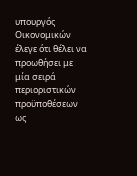υπουργός Οικονομικών έλεγε ότι θέλει να προωθήσει με μία σειρά περιοριστικών προϋποθέσεων ως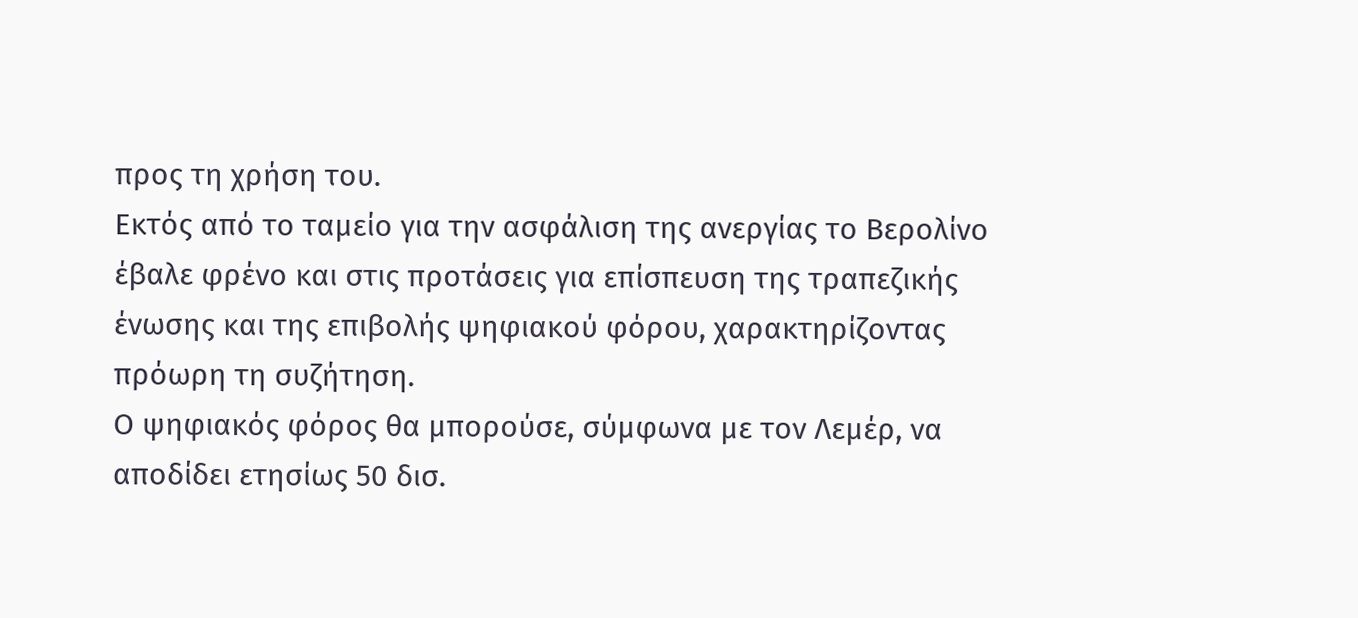προς τη χρήση του.
Εκτός από το ταμείο για την ασφάλιση της ανεργίας το Βερολίνο έβαλε φρένο και στις προτάσεις για επίσπευση της τραπεζικής ένωσης και της επιβολής ψηφιακού φόρου, χαρακτηρίζοντας πρόωρη τη συζήτηση.
Ο ψηφιακός φόρος θα μπορούσε, σύμφωνα με τον Λεμέρ, να αποδίδει ετησίως 50 δισ.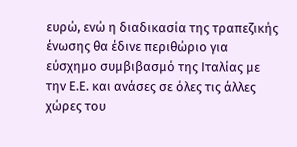ευρώ, ενώ η διαδικασία της τραπεζικής ένωσης θα έδινε περιθώριο για εύσχημο συμβιβασμό της Ιταλίας με την Ε.Ε. και ανάσες σε όλες τις άλλες χώρες του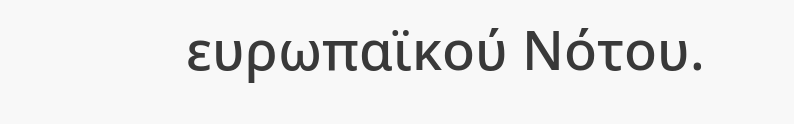ευρωπαϊκού Νότου.